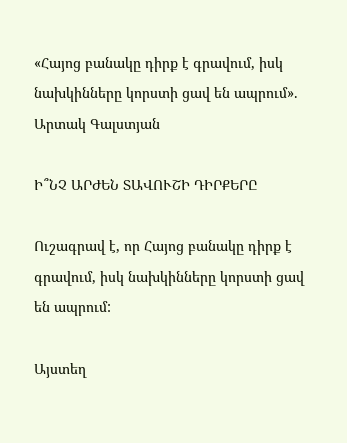«Հայոց բանակը դիրք է գրավում, իսկ նախկինները կորստի ցավ են ապրում». Արտակ Գալստյան

Ի՞ՆՉ ԱՐԺԵՆ ՏԱՎՈՒՇԻ ԴԻՐՔԵՐԸ

Ուշագրավ է, որ Հայոց բանակը դիրք է գրավում, իսկ նախկինները կորստի ցավ են ապրում:

Այստեղ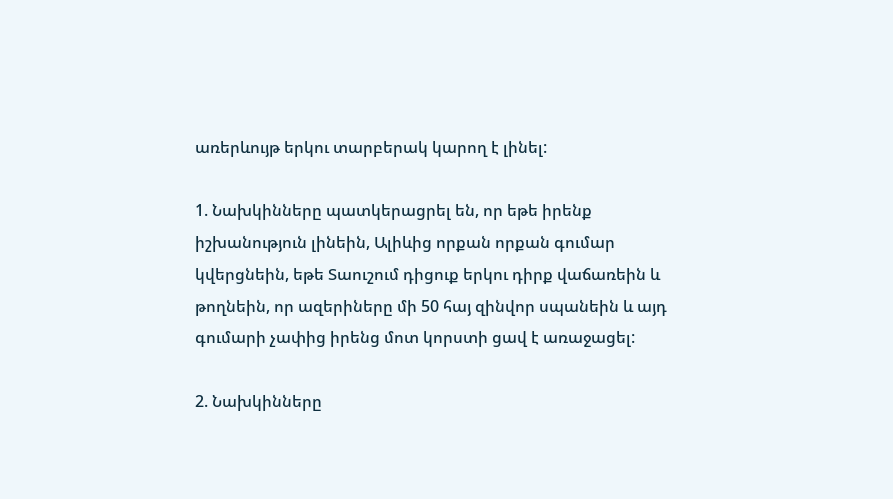առերևույթ երկու տարբերակ կարող է լինել:

1. Նախկինները պատկերացրել են, որ եթե իրենք իշխանություն լինեին, Ալիևից որքան որքան գումար կվերցնեին, եթե Տաուշում դիցուք երկու դիրք վաճառեին և թողնեին, որ ազերիները մի 50 հայ զինվոր սպանեին և այդ գումարի չափից իրենց մոտ կորստի ցավ է առաջացել:

2. Նախկինները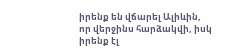իրենք են վճարել Ալիևին, որ վերջինս հարձակվի, իսկ իրենք էլ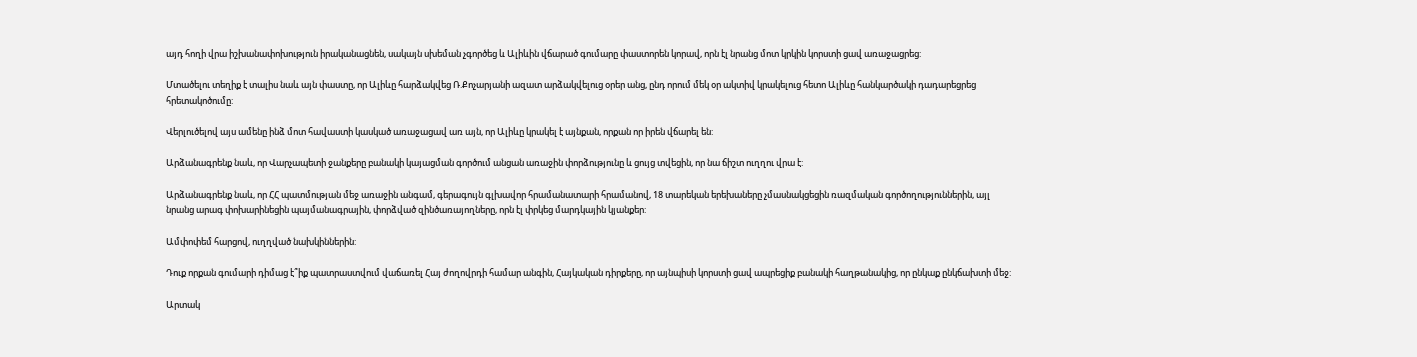այդ հողի վրա իշխանափոխություն իրականացնեն, սակայն սխեման չգործեց և Ալիևին վճարած գումարը փաստորեն կորավ, որն էլ նրանց մոտ կրկին կորստի ցավ առաջացրեց:

Մտածելու տեղիք է տալիս նաև այն փաստը, որ Ալիևը հարձակվեց Ռ.Քոչարյանի ազատ արձակվելուց օրեր անց, ընդ որում մեկ օր ակտիվ կրակելուց հետո Ալիևը հանկարծակի դադարեցրեց հրետակոծումը:

Վերլուծելով այս ամենը ինձ մոտ հավաստի կասկած առաջացավ առ այն, որ Ալիևը կրակել է այնքան, որքան որ իրեն վճարել են:

Արձանագրենք նաև, որ Վարչապետի ջանքերը բանակի կայացման գործում անցան առաջին փորձությունը և ցույց տվեցին, որ նա ճիշտ ուղղու վրա է:

Արձանագրենք նաև, որ ՀՀ պատմության մեջ առաջին անգամ, գերագույն գլխավոր հրամանատարի հրամանով, 18 տարեկան երեխաները չմասնակցեցին ռազմական գործողություններին, այլ նրանց արագ փոխարինեցին պայմանագրային, փորձված զինծառայողները, որն էլ փրկեց մարդկային կյանքեր:

Ամփոփեմ հարցով, ուղղված նախկիններին:

Դուք որքան գումարի դիմաց է՞իք պատրաստվում վաճառել Հայ ժողովրդի համար անգին, Հայկական դիրքերը, որ այնպիսի կորստի ցավ ապրեցիք բանակի հաղթանակից, որ ընկաք ընկճախտի մեջ:

Արտակ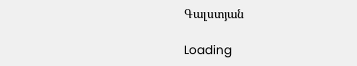Գալստյան

Loading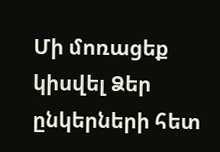Մի մոռացեք կիսվել Ձեր ընկերների հետ